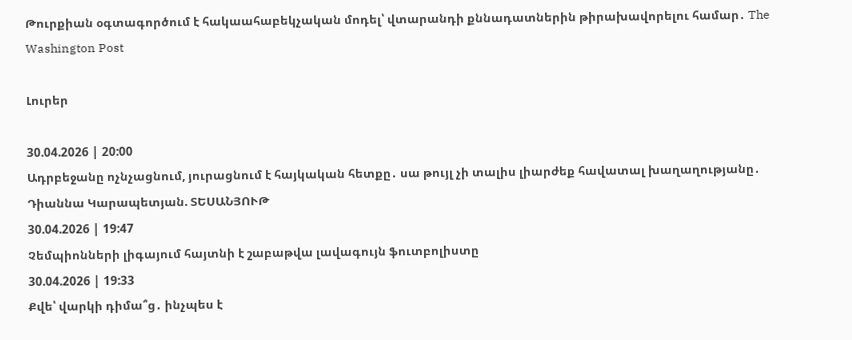Թուրքիան օգտագործում է հակաահաբեկչական մոդել՝ վտարանդի քննադատներին թիրախավորելու համար․ The Washington Post

Լուրեր

30.04.2026 | 20:00
Ադրբեջանը ոչնչացնում, յուրացնում է հայկական հետքը․ սա թույլ չի տալիս լիարժեք հավատալ խաղաղությանը․ Դիաննա Կարապետյան. ՏԵՍԱՆՅՈՒԹ
30.04.2026 | 19:47
Չեմպիոնների լիգայում հայտնի է շաբաթվա լավագույն ֆուտբոլիստը
30.04.2026 | 19:33
Քվե՝ վարկի դիմա՞ց․ ինչպես է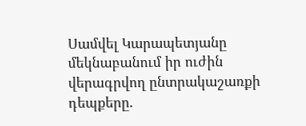Սամվել Կարապետյանը մեկնաբանում իր ուժին վերագրվող ընտրակաշառքի դեպքերը.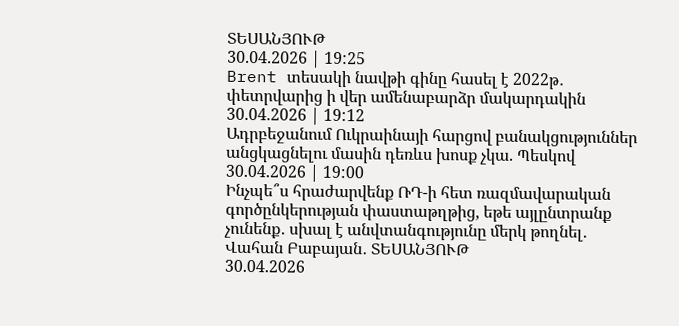ՏԵՍԱՆՅՈՒԹ
30.04.2026 | 19:25
Brent տեսակի նավթի գինը հասել է 2022թ․ փետրվարից ի վեր ամենաբարձր մակարդակին
30.04.2026 | 19:12
Ադրբեջանում Ուկրաինայի հարցով բանակցություններ անցկացնելու մասին դեռևս խոսք չկա. Պեսկով
30.04.2026 | 19:00
Ինչպե՞ս հրաժարվենք ՌԴ-ի հետ ռազմավարական գործընկերության փաստաթղթից, եթե այլընտրանք չունենք․ սխալ է անվտանգությունը մերկ թողնել․ Վահան Բաբայան․ ՏԵՍԱՆՅՈՒԹ
30.04.2026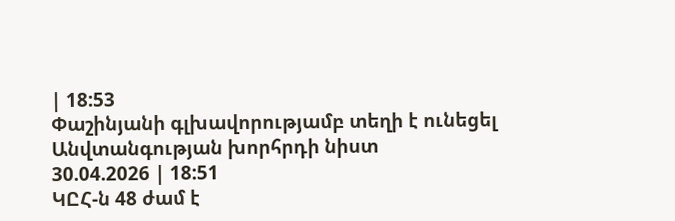| 18:53
Փաշինյանի գլխավորությամբ տեղի է ունեցել Անվտանգության խորհրդի նիստ
30.04.2026 | 18:51
ԿԸՀ-ն 48 ժամ է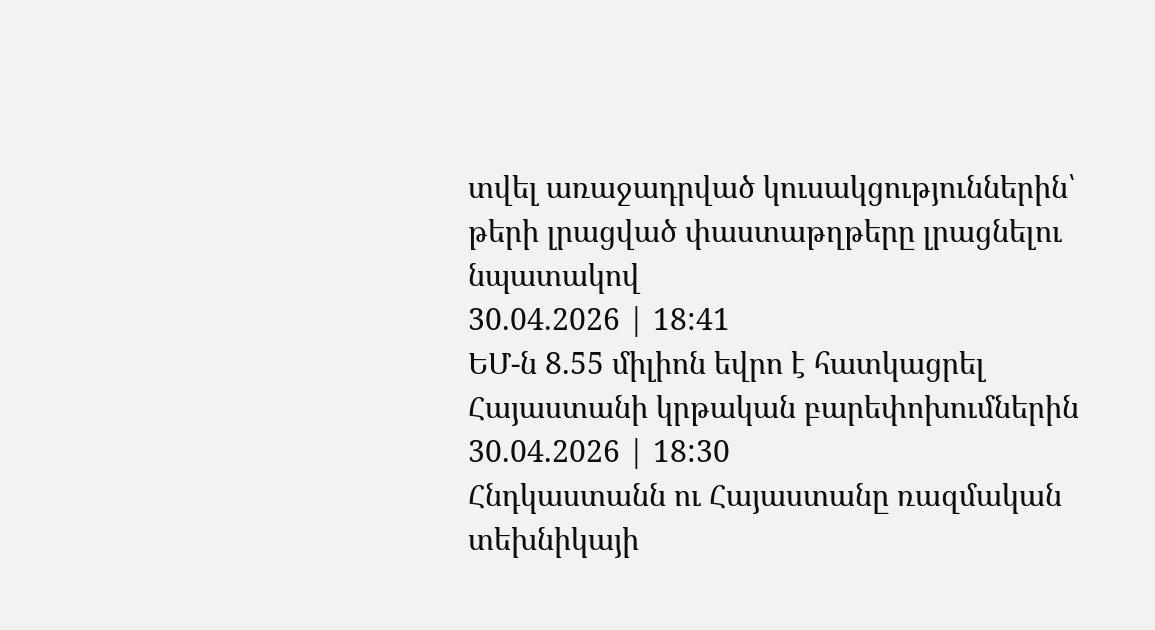տվել առաջադրված կուսակցություններին՝ թերի լրացված փաստաթղթերը լրացնելու նպատակով
30.04.2026 | 18:41
ԵՄ-ն 8.55 միլիոն եվրո է հատկացրել Հայաստանի կրթական բարեփոխումներին
30.04.2026 | 18:30
Հնդկաստանն ու Հայաստանը ռազմական տեխնիկայի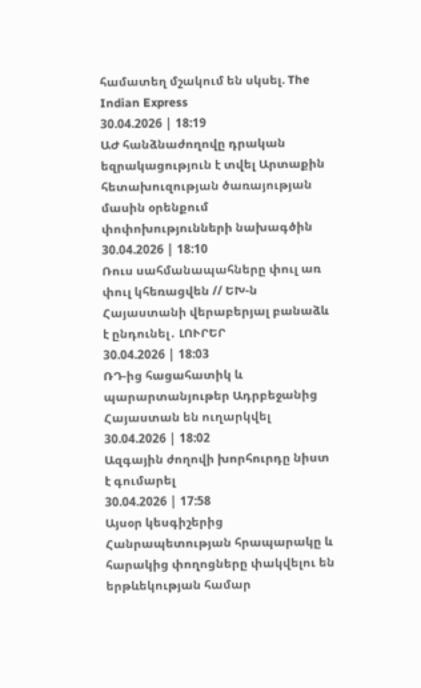համատեղ մշակում են սկսել. The Indian Express
30.04.2026 | 18:19
ԱԺ հանձնաժողովը դրական եզրակացություն է տվել Արտաքին հետախուզության ծառայության մասին օրենքում փոփոխությունների նախագծին
30.04.2026 | 18:10
Ռուս սահմանապահները փուլ առ փուլ կհեռացվեն // ԵԽ-ն Հայաստանի վերաբերյալ բանաձև է ընդունել․ ԼՈՒՐԵՐ
30.04.2026 | 18:03
ՌԴ-ից հացահատիկ և պարարտանյութեր Ադրբեջանից Հայաստան են ուղարկվել
30.04.2026 | 18:02
Ազգային ժողովի խորհուրդը նիստ է գումարել
30.04.2026 | 17:58
Այսօր կեսգիշերից Հանրապետության հրապարակը և հարակից փողոցները փակվելու են երթևեկության համար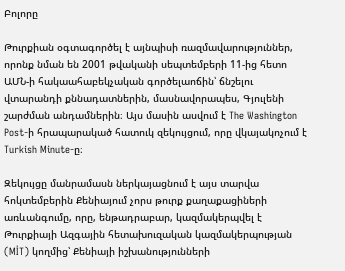Բոլորը

Թուրքիան օգտագործել է այնպիսի ռազմավարություններ, որոնք նման են 2001 թվականի սեպտեմբերի 11-ից հետո ԱՄՆ-ի հակաահաբեկչական գործելաոճին՝ ճնշելու վտարանդի քննադատներին, մասնավորապես, Գյուլենի շարժման անդամներին։ Այս մասին ասվում է The Washington Post-ի հրապարակած հատուկ զեկույցում, որը վկայակոչում է Turkish Minute-ը։

Զեկույցը մանրամասն ներկայացնում է այս տարվա հոկտեմբերին Քենիայում չորս թուրք քաղաքացիների առևանգումը, որը, ենթադրաբար, կազմակերպվել է Թուրքիայի Ազգային հետախուզական կազմակերպության (MİT) կողմից՝ Քենիայի իշխանությունների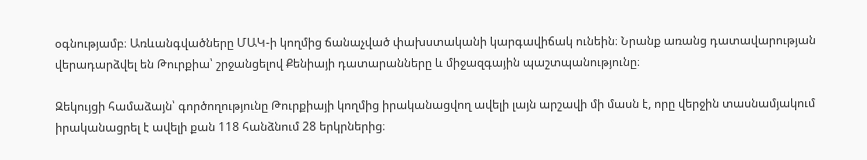օգնությամբ։ Առևանգվածները ՄԱԿ-ի կողմից ճանաչված փախստականի կարգավիճակ ունեին։ Նրանք առանց դատավարության վերադարձվել են Թուրքիա՝ շրջանցելով Քենիայի դատարանները և միջազգային պաշտպանությունը։

Զեկույցի համաձայն՝ գործողությունը Թուրքիայի կողմից իրականացվող ավելի լայն արշավի մի մասն է, որը վերջին տասնամյակում իրականացրել է ավելի քան 118 հանձնում 28 երկրներից։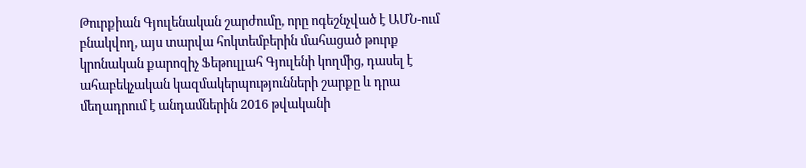Թուրքիան Գյուլենական շարժումը, որը ոգեշնչված է ԱՄՆ-ում բնակվող, այս տարվա հոկտեմբերին մահացած թուրք կրոնական քարոզիչ Ֆեթուլլահ Գյուլենի կողմից, դասել է ահաբեկչական կազմակերպությունների շարքը և դրա մեղադրում է անդամներին 2016 թվականի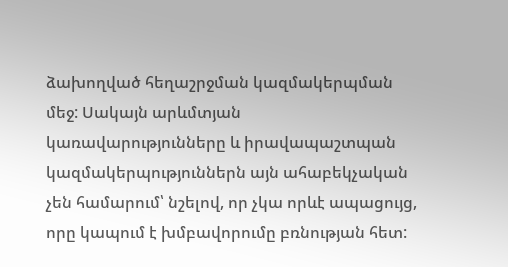ձախողված հեղաշրջման կազմակերպման մեջ: Սակայն արևմտյան կառավարությունները և իրավապաշտպան կազմակերպություններն այն ահաբեկչական չեն համարում՝ նշելով, որ չկա որևէ ապացույց, որը կապում է խմբավորումը բռնության հետ: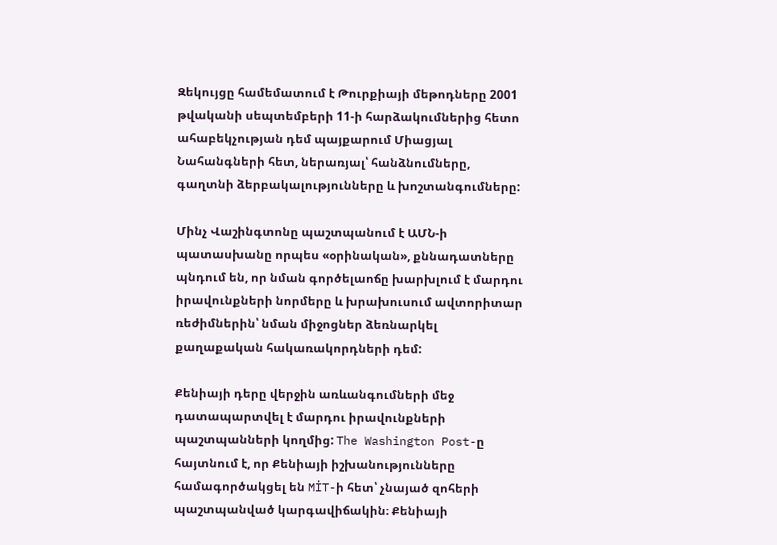Զեկույցը համեմատում է Թուրքիայի մեթոդները 2001 թվականի սեպտեմբերի 11-ի հարձակումներից հետո ահաբեկչության դեմ պայքարում Միացյալ Նահանգների հետ, ներառյալ՝ հանձնումները, գաղտնի ձերբակալությունները և խոշտանգումները:

Մինչ Վաշինգտոնը պաշտպանում է ԱՄՆ-ի պատասխանը որպես «օրինական», քննադատները պնդում են, որ նման գործելաոճը խարխլում է մարդու իրավունքների նորմերը և խրախուսում ավտորիտար ռեժիմներին՝ նման միջոցներ ձեռնարկել քաղաքական հակառակորդների դեմ:

Քենիայի դերը վերջին առևանգումների մեջ դատապարտվել է մարդու իրավունքների պաշտպանների կողմից: The Washington Post-ը հայտնում է, որ Քենիայի իշխանությունները համագործակցել են MİT-ի հետ՝ չնայած զոհերի պաշտպանված կարգավիճակին։ Քենիայի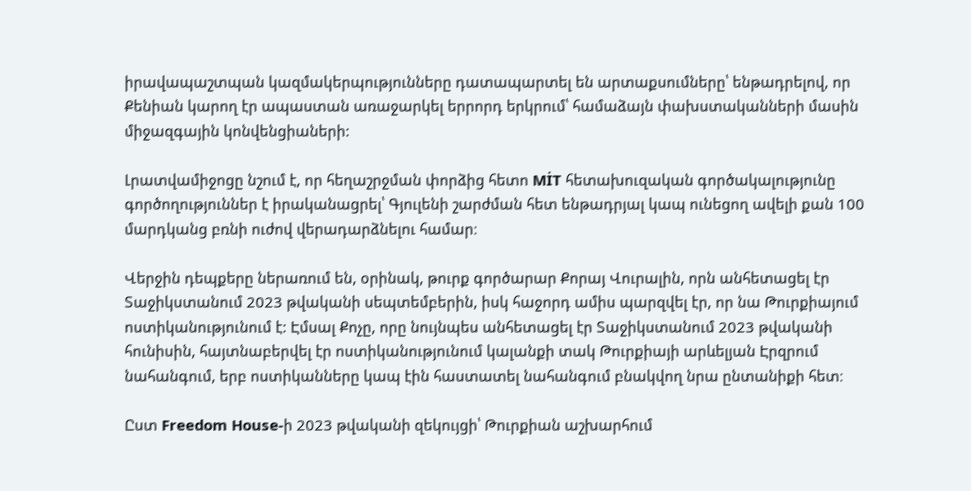իրավապաշտպան կազմակերպությունները դատապարտել են արտաքսումները՝ ենթադրելով, որ Քենիան կարող էր ապաստան առաջարկել երրորդ երկրում՝ համաձայն փախստականների մասին միջազգային կոնվենցիաների:

Լրատվամիջոցը նշում է, որ հեղաշրջման փորձից հետո MİT հետախուզական գործակալությունը գործողություններ է իրականացրել՝ Գյուլենի շարժման հետ ենթադրյալ կապ ունեցող ավելի քան 100 մարդկանց բռնի ուժով վերադարձնելու համար։

Վերջին դեպքերը ներառում են, օրինակ, թուրք գործարար Քորայ Վուրալին, որն անհետացել էր Տաջիկստանում 2023 թվականի սեպտեմբերին, իսկ հաջորդ ամիս պարզվել էր, որ նա Թուրքիայում ոստիկանությունում է: Էմսալ Քոչը, որը նույնպես անհետացել էր Տաջիկստանում 2023 թվականի հունիսին, հայտնաբերվել էր ոստիկանությունում կալանքի տակ Թուրքիայի արևելյան Էրզրում նահանգում, երբ ոստիկանները կապ էին հաստատել նահանգում բնակվող նրա ընտանիքի հետ։

Ըստ Freedom House-ի 2023 թվականի զեկույցի՝ Թուրքիան աշխարհում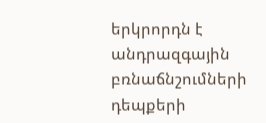երկրորդն է անդրազգային բռնաճնշումների դեպքերի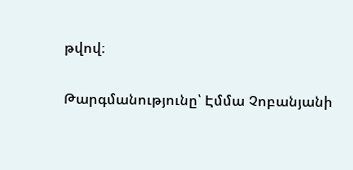թվով։

Թարգմանությունը՝ Էմմա Չոբանյանի